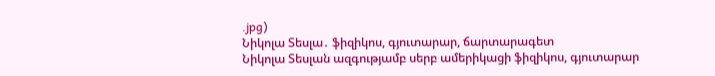.jpg)
Նիկոլա Տեսլա․ ֆիզիկոս, գյուտարար, ճարտարագետ
Նիկոլա Տեսլան ազգությամբ սերբ ամերիկացի ֆիզիկոս, գյուտարար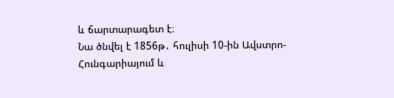և ճարտարագետ է։
Նա ծնվել է 1856թ․ հուլիսի 10-ին Ավստրո-Հունգարիայում և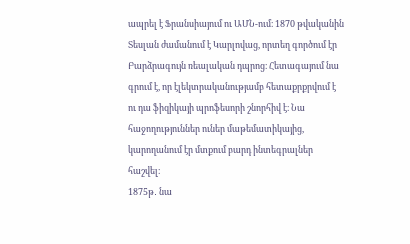ապրել է Ֆրանսիայում ու ԱՄՆ-ում։ 1870 թվականին Տեսլան ժամանում է Կարլովաց, որտեղ գործում էր Բարձրագույն ռեալական դպրոց։ Հետագայում նա գրում է, որ էլեկտրականությամբ հետաքրքրվում է ու դա ֆիզիկայի պրոֆեսորի շնորհիվ է։ Նա հաջողություններ ուներ մաթեմատիկայից, կարողանում էր մտքում բարդ ինտեգրալներ հաշվել։
1875թ․ նա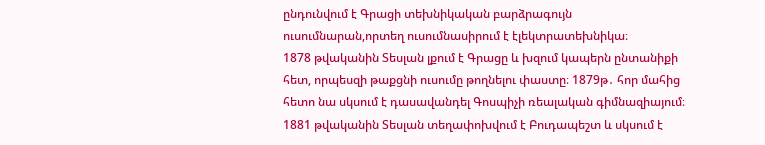ընդունվում է Գրացի տեխնիկական բարձրագույն ուսումնարան,որտեղ ուսումնասիրում է էլեկտրատեխնիկա։
1878 թվականին Տեսլան լքում է Գրացը և խզում կապերն ընտանիքի հետ, որպեսզի թաքցնի ուսումը թողնելու փաստը։ 1879թ․ հոր մահից հետո նա սկսում է դասավանդել Գոսպիչի ռեալական գիմնազիայում։
1881 թվականին Տեսլան տեղափոխվում է Բուդապեշտ և սկսում է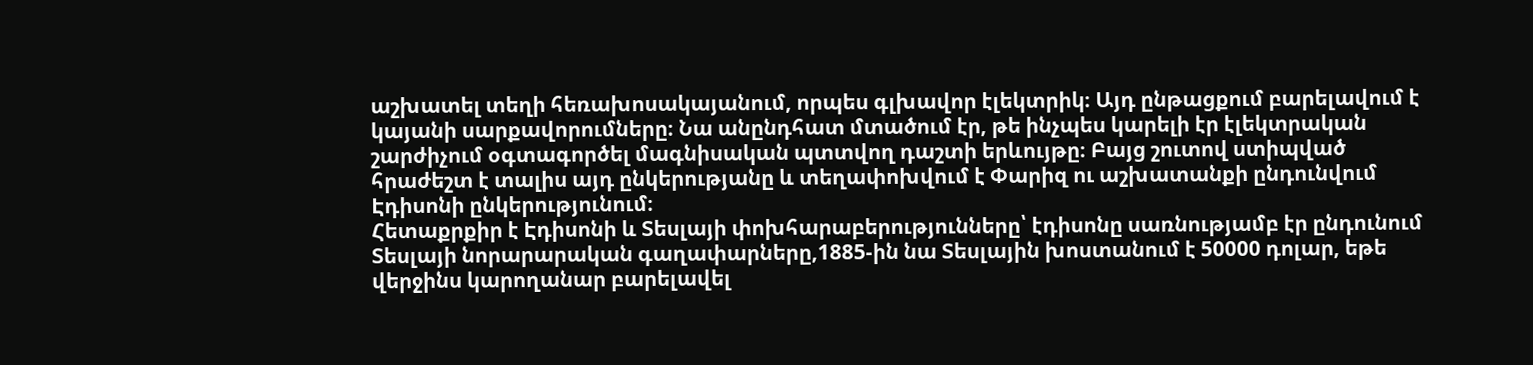աշխատել տեղի հեռախոսակայանում, որպես գլխավոր էլեկտրիկ։ Այդ ընթացքում բարելավում է կայանի սարքավորումները։ Նա անընդհատ մտածում էր, թե ինչպես կարելի էր էլեկտրական շարժիչում օգտագործել մագնիսական պտտվող դաշտի երևույթը։ Բայց շուտով ստիպված հրաժեշտ է տալիս այդ ընկերությանը և տեղափոխվում է Փարիզ ու աշխատանքի ընդունվում Էդիսոնի ընկերությունում։
Հետաքրքիր է Էդիսոնի և Տեսլայի փոխհարաբերությունները՝ էդիսոնը սառնությամբ էր ընդունում Տեսլայի նորարարական գաղափարները,1885-ին նա Տեսլային խոստանում է 50000 դոլար, եթե վերջինս կարողանար բարելավել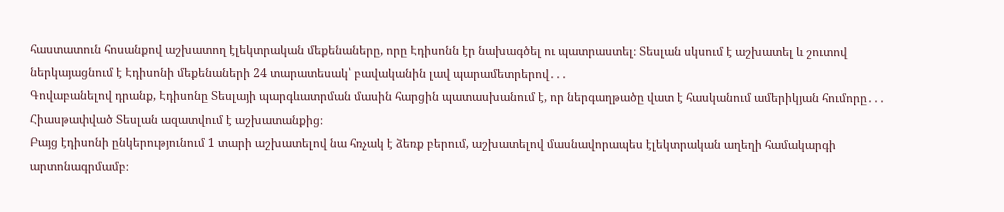հաստատուն հոսանքով աշխատող էլեկտրական մեքենաները, որը Էդիսոնն էր նախագծել ու պատրաստել։ Տեսլան սկսում է աշխատել և շուտով ներկայացնում է Էդիսոնի մեքենաների 24 տարատեսակ՝ բավականին լավ պարամետրերով․․․
Գովաբանելով դրանք, Էդիսոնը Տեսլայի պարգևատրման մասին հարցին պատասխանում է, որ ներգաղթածը վատ է հասկանում ամերիկյան հումորը․․․
Հիասթափված Տեսլան ազատվում է աշխատանքից։
Բայց էդիսոնի ընկերությունում 1 տարի աշխատելով նա հռչակ է ձեռք բերում, աշխատելով մասնավորապես էլեկտրական աղեղի համակարգի արտոնագրմամբ։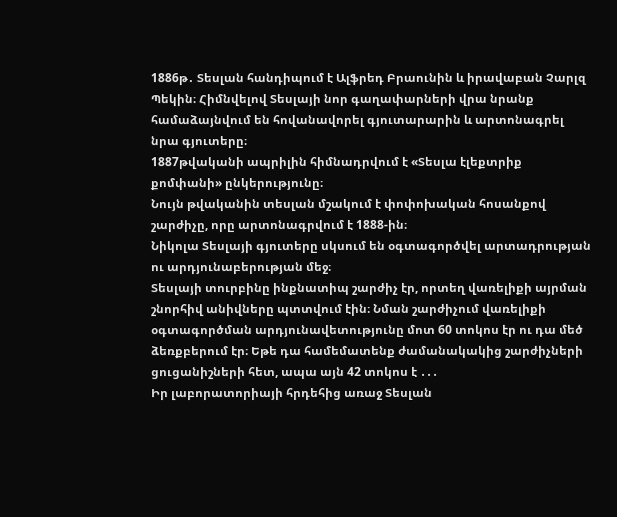1886թ․ Տեսլան հանդիպում է Ալֆրեդ Բրաունին և իրավաբան Չարլզ Պեկին։ Հիմնվելով Տեսլայի նոր գաղափարների վրա նրանք համաձայնվում են հովանավորել գյուտարարին և արտոնագրել նրա գյուտերը։
1887թվականի ապրիլին հիմնադրվում է «Տեսլա էլեքտրիք քոմփանի» ընկերությունը։
Նույն թվականին տեսլան մշակում է փոփոխական հոսանքով շարժիչը, որը արտոնագրվում է 1888-ին։
Նիկոլա Տեսլայի գյուտերը սկսում են օգտագործվել արտադրության ու արդյունաբերության մեջ։
Տեսլայի տուրբինը ինքնատիպ շարժիչ էր, որտեղ վառելիքի այրման շնորհիվ անիվները պտտվում էին։ Նման շարժիչում վառելիքի օգտագործման արդյունավետությունը մոտ 60 տոկոս էր ու դա մեծ ձեռքբերում էր։ Եթե դա համեմատենք ժամանակակից շարժիչների ցուցանիշների հետ, ապա այն 42 տոկոս է ․․․
Իր լաբորատորիայի հրդեհից առաջ Տեսլան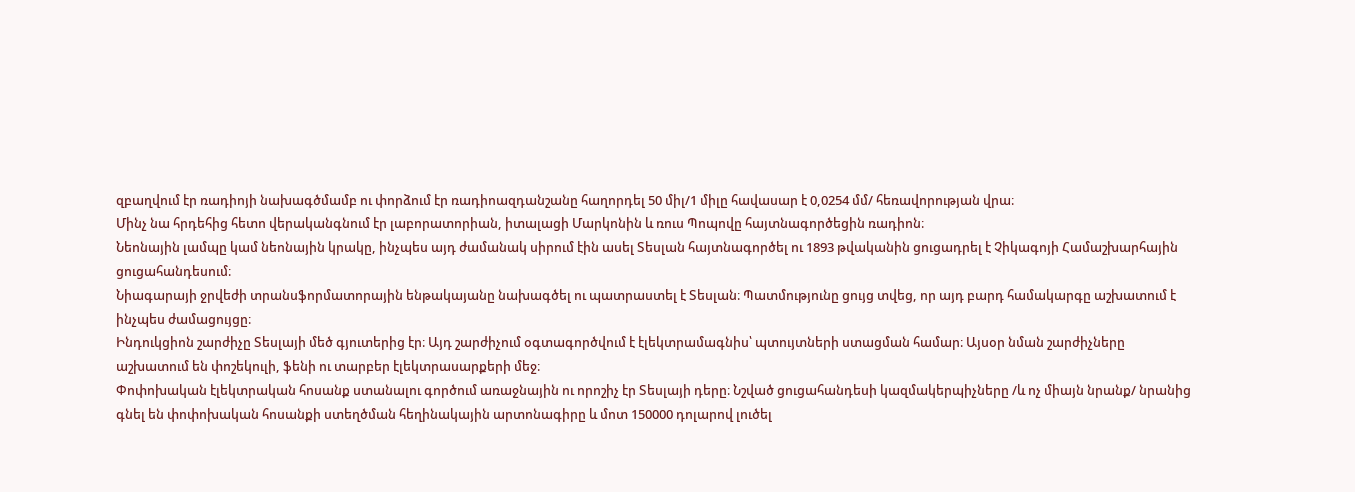զբաղվում էր ռադիոյի նախագծմամբ ու փորձում էր ռադիոազդանշանը հաղորդել 50 միլ/1 միլը հավասար է 0,0254 մմ/ հեռավորության վրա։
Մինչ նա հրդեհից հետո վերականգնում էր լաբորատորիան, իտալացի Մարկոնին և ռուս Պոպովը հայտնագործեցին ռադիոն։
Նեոնային լամպը կամ նեոնային կրակը, ինչպես այդ ժամանակ սիրում էին ասել Տեսլան հայտնագործել ու 1893 թվականին ցուցադրել է Չիկագոյի Համաշխարհային ցուցահանդեսում։
Նիագարայի ջրվեժի տրանսֆորմատորային ենթակայանը նախագծել ու պատրաստել է Տեսլան։ Պատմությունը ցույց տվեց, որ այդ բարդ համակարգը աշխատում է ինչպես ժամացույցը։
Ինդուկցիոն շարժիչը Տեսլայի մեծ գյուտերից էր։ Այդ շարժիչում օգտագործվում է էլեկտրամագնիս՝ պտույտների ստացման համար։ Այսօր նման շարժիչները աշխատում են փոշեկուլի, ֆենի ու տարբեր էլեկտրասարքերի մեջ։
Փոփոխական էլեկտրական հոսանք ստանալու գործում առաջնային ու որոշիչ էր Տեսլայի դերը։ Նշված ցուցահանդեսի կազմակերպիչները /և ոչ միայն նրանք/ նրանից գնել են փոփոխական հոսանքի ստեղծման հեղինակային արտոնագիրը և մոտ 150000 դոլարով լուծել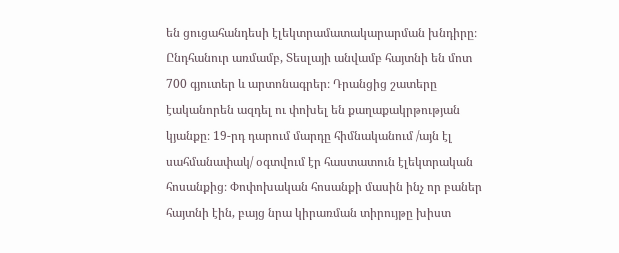են ցուցահանդեսի էլեկտրամատակարարման խնդիրը։
Ընդհանուր առմամբ, Տեսլայի անվամբ հայտնի են մոտ 700 գյուտեր և արտոնագրեր։ Դրանցից շատերը էականորեն ազդել ու փոխել են քաղաքակրթության կյանքը։ 19-րդ դարում մարդը հիմնականում /այն էլ սահմանափակ/ օգտվում էր հաստատուն էլեկտրական հոսանքից։ Փոփոխական հոսանքի մասին ինչ որ բաներ հայտնի էին, բայց նրա կիրառման տիրույթը խիստ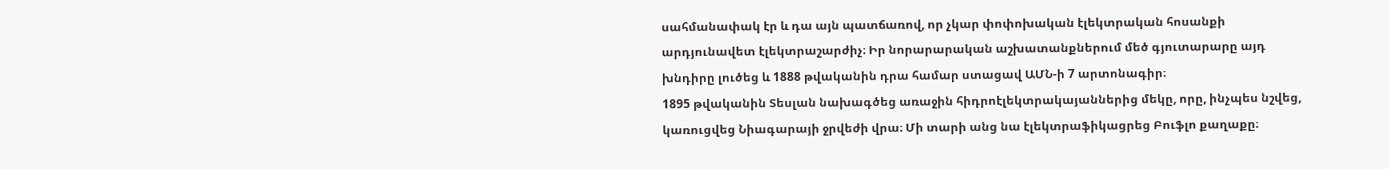սահմանափակ էր և դա այն պատճառով, որ չկար փոփոխական էլեկտրական հոսանքի արդյունավետ էլեկտրաշարժիչ։ Իր նորարարական աշխատանքներում մեծ գյուտարարը այդ խնդիրը լուծեց և 1888 թվականին դրա համար ստացավ ԱՄՆ-ի 7 արտոնագիր։
1895 թվականին Տեսլան նախագծեց առաջին հիդրոէլեկտրակայաններից մեկը, որը, ինչպես նշվեց, կառուցվեց Նիագարայի ջրվեժի վրա։ Մի տարի անց նա էլեկտրաֆիկացրեց Բուֆլո քաղաքը։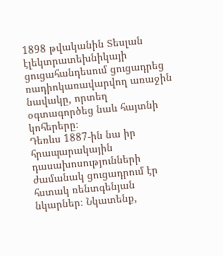1898 թվականին Տեսլան էլեկտրատեխնիկայի ցուցահանդեսում ցուցադրեց ռադիոկառավարվող առաջին նավակը, որտեղ օգտագործեց նաև հայտնի կոհերերը։
Դեռևս 1887-ին նա իր հրապարակային դասախոսությունների ժամանակ ցուցադրում էր հստակ ռենտգենյան նկարներ։ Նկատենք,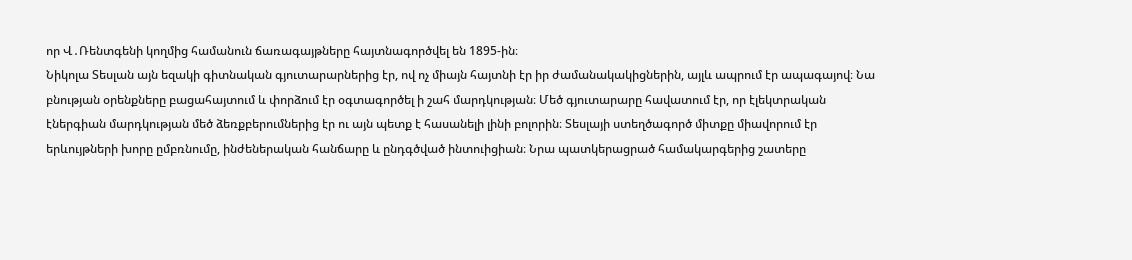որ Վ․Ռենտգենի կողմից համանուն ճառագայթները հայտնագործվել են 1895-ին։
Նիկոլա Տեսլան այն եզակի գիտնական գյուտարարներից էր, ով ոչ միայն հայտնի էր իր ժամանակակիցներին, այլև ապրում էր ապագայով։ Նա բնության օրենքները բացահայտում և փորձում էր օգտագործել ի շահ մարդկության։ Մեծ գյուտարարը հավատում էր, որ էլեկտրական էներգիան մարդկության մեծ ձեռքբերումներից էր ու այն պետք է հասանելի լինի բոլորին։ Տեսլայի ստեղծագործ միտքը միավորում էր երևույթների խորը ըմբռնումը, ինժեներական հանճարը և ընդգծված ինտուիցիան։ Նրա պատկերացրած համակարգերից շատերը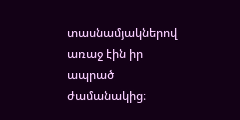տասնամյակներով առաջ էին իր ապրած ժամանակից։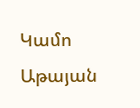Կամո Աթայան